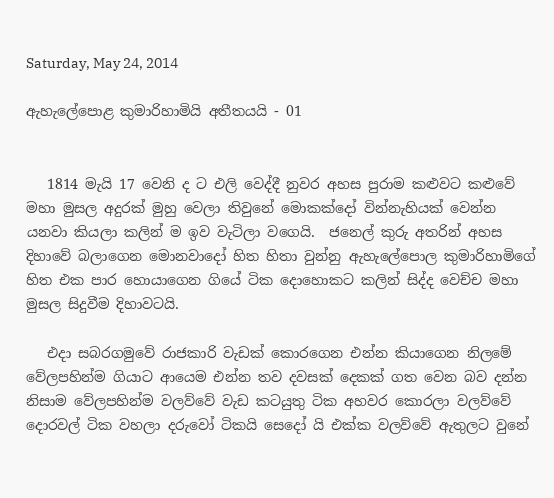Saturday, May 24, 2014

ඇහැලේපොළ කුමාරිහාමියි අතීතයයි - 01


   1814 මැයි 17 වෙනි ද ට එලි වෙද්දී නුවර අහස පුරාම කළුවට කළුවේ මහා මුසල අදුරක් මුහු වෙලා තිවුනේ මොකක්දෝ වින්නැහියක් වෙන්න යනවා කියලා කලින් ම ඉව වැටිලා වගෙයි.  ජනෙල් කුරු අතරින් අහස දිහාවේ බලාගෙන මොනවාදෝ හිත හිතා වුන්නු ඇහැලේපොල කුමාරිහාමිගේ හිත එක පාර හොයාගෙන ගියේ ටික දොහොකට කලින් සිද්ද වෙච්ච මහා මුසල සිදුවීම දිහාවටයි.

   එදා සබරගමුවේ රාජකාරි වැඩක් කොරගෙන එන්න කියාගෙන නිලමේ වේලපහින්ම ගියාට ආයෙම එන්න තව දවසක් දෙකක් ගත වෙන බව දන්න නිසාම වේලපහින්ම වලව්වේ වැඩ කටයුතු ටික අහවර කොරලා වලව්වේ දොරවල් ටික වහලා දරුවෝ ටිකයි සෙදෝ යි එක්ක වලව්වේ ඇතුලට වුනේ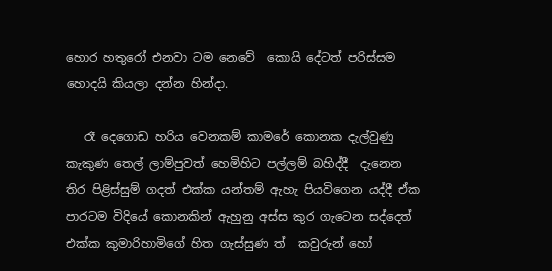හොර හතුරෝ එනවා ටම නෙවේ  කොයි දේටත් පරිස්සම හොදයි කියලා දන්න හින්දා.

   රෑ දෙගොඩ හරිය වෙනකම් කාමරේ කොනක දැල්වුණු කැකුණ තෙල් ලාම්පුවත් හෙමිහිට පල්ලම් බහිද්දී  දැනෙන තිර පිළිස්සුම් ගදත් එක්ක යන්තම් ඇහැ පියවිගෙන යද්දී ඒක පාරටම විදියේ කොනකින් ඇහුනු අස්ස කුර ගැටෙන සද්දෙත් එක්ක කුමාරිහාමිගේ හිත ගැස්සුණ ත්  කවුරුන් හෝ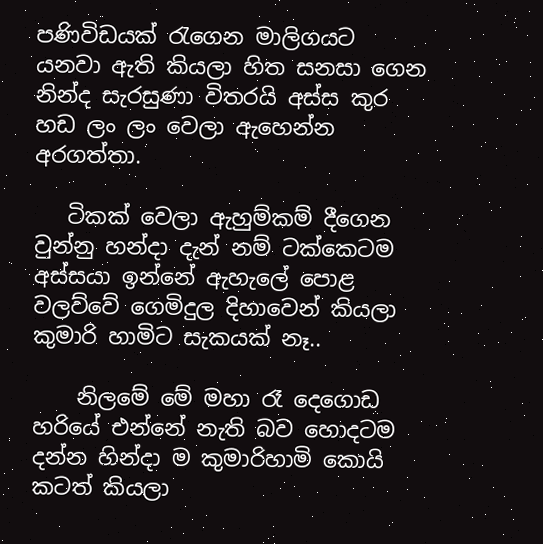පණිවිඩයක් රැගෙන මාලිගයට යනවා ඇති කියලා හිත සනසා ගෙන නින්ද සැරසුණා විතරයි අස්ස කුර හඩ ලං ලං වෙලා ඇහෙන්න අරගත්තා.

   ටිකක් වෙලා ඇහුම්කම් දීගෙන වුන්නු හන්දා දැන් නම් ටක්කෙටම අස්සයා ඉන්නේ ඇහැලේ පොළ වලව්වේ ගෙමිදුල දිහාවෙන් කියලා කුමාරි හාමිට සැකයක් නෑ..

    නිලමේ මේ මහා රෑ දෙගොඩ හරියේ එන්නේ නැති බව හොදටම දන්න හින්දා ම කුමාරිහාමි කොයි කටත් කියලා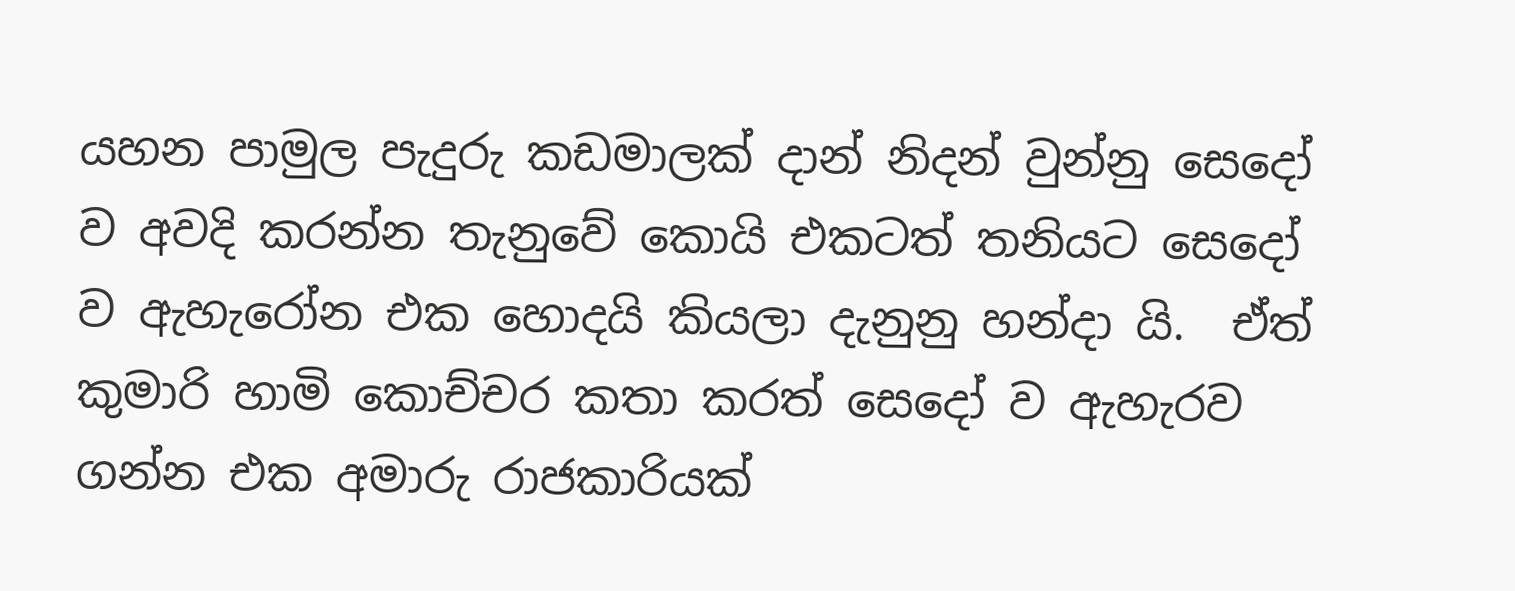යහන පාමුල පැදුරු කඩමාලක් දාන් නිදන් වුන්නු සෙදෝ ව අවදි කරන්න තැනුවේ කොයි එකටත් තනියට සෙදෝ ව ඇහැරෝන එක හොදයි කියලා දැනුනු හන්දා යි.  ඒත් කුමාරි හාමි කොච්චර කතා කරත් සෙදෝ ව ඇහැරව ගන්න එක අමාරු රාජකාරියක්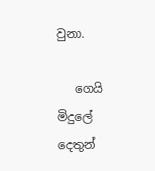වුනා.

   ගෙයි මිදුලේ දෙතුන්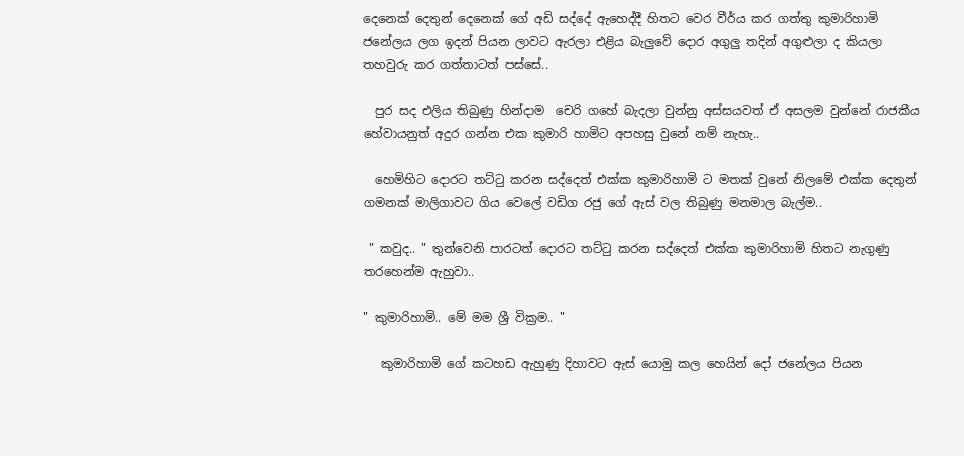දෙනෙක් දෙතුන් දෙනෙක් ගේ අඩි සද්දේ ඇහෙද්දී හිතට වෙර වීර්ය කර ගත්තු කුමාරිහාමි ජනේලය ලග ඉදන් පියන ලාවට ඇරලා එළිය බැලුවේ දොර අගුලු තදින් අගුළුලා ද කියලා තහවුරු කර ගත්තාටත් පස්සේ..

  පුර සද එලිය තිබුණු හින්දාම  චෙරි ගහේ බැදලා වුන්නු අස්සයවත් ඒ අසලම වුන්නේ රාජකීය හේවායනුත් අදුර ගන්න එක කුමාරි හාමිට අපහසු වුනේ නම් නැහැ..

  හෙමිහිට දොරට තට්ටු කරන සද්දෙත් එක්ක කුමාරිහාමි ට මතක් වුනේ නිලමේ එක්ක දෙතුන් ගමනක් මාලිගාවට ගිය වෙලේ වඩිග රජු ගේ ඇස් වල තිබුණු මනමාල බැල්ම..

 " කවුද.. " තුන්වෙනි පාරටත් දොරට තට්ටු කරන සද්දෙත් එක්ක කුමාරිහාමි හිතට නැගුණු තරහෙන්ම ඇහුවා..

" කුමාරිහාමි.. මේ මම ශ්‍රී වික්‍රම.. "

   කුමාරිහාමි ගේ කටහඩ ඇහුණු දිහාවට ඇස් යොමු කල හෙයින් දෝ ජනේලය පියන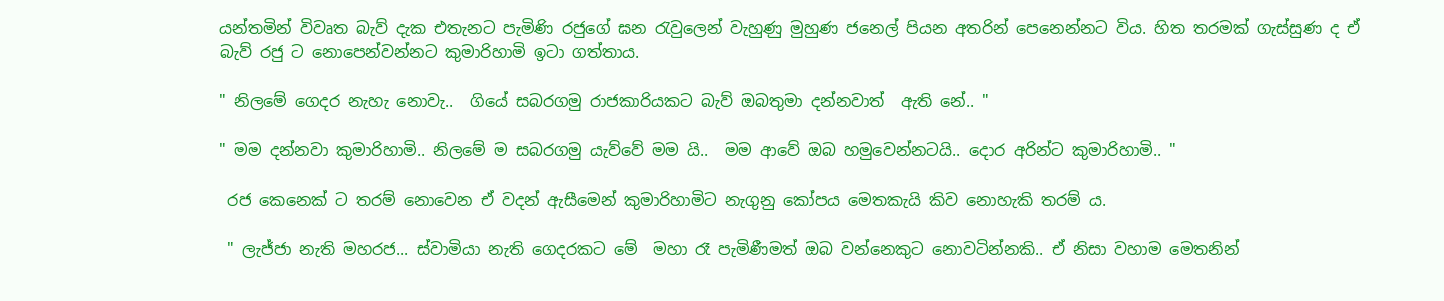යන්තමින් විවෘත බැව් දැක එතැනට පැමිණි රජුගේ ඝන රැවුලෙන් වැහුණු මුහුණ ජනෙල් පියන අතරින් පෙනෙන්නට විය. හිත තරමක් ගැස්සුණ ද ඒ බැව් රජු ට නොපෙන්වන්නට කුමාරිහාමි ඉටා ගත්තාය.

" නිලමේ ගෙදර නැහැ නොවැ..  ගියේ සබරගමු රාජකාරියකට බැව් ඔබතුමා දන්නවාත්  ඇති නේ.. "

" මම දන්නවා කුමාරිහාමි.. නිලමේ ම සබරගමු යැව්වේ මම යි..  මම ආවේ ඔබ හමුවෙන්නටයි.. දොර අරින්ට කුමාරිහාමි.. "

 රජ කෙනෙක් ට තරම් නොවෙන ඒ වදන් ඇසීමෙන් කුමාරිහාමිට නැගුනු කෝපය මෙතකැයි කිව නොහැකි තරම් ය.

 " ලැජ්ජා නැති මහරජ... ස්වාමියා නැති ගෙදරකට මේ  මහා රෑ පැමිණීමත් ඔබ වන්නෙකුට නොවටින්නකි.. ඒ නිසා වහාම මෙතනින්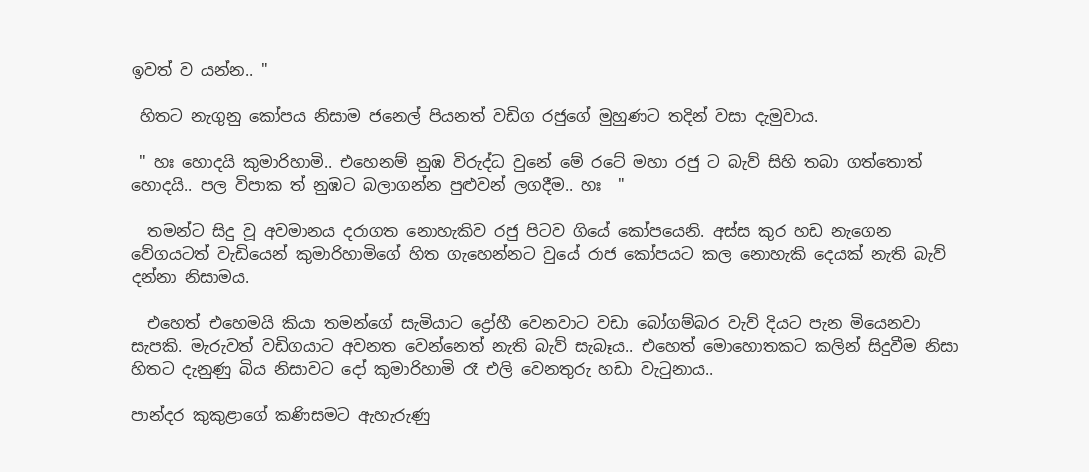ඉවත් ව යන්න.. "

 හිතට නැගුනු කෝපය නිසාම ජනෙල් පියනත් වඩිග රජුගේ මුහුණට තදින් වසා දැමුවාය.

 " හඃ හොදයි කුමාරිහාමි.. එහෙනම් නුඹ විරුද්ධ වුනේ මේ රටේ මහා රජු ට බැව් සිහි තබා ගත්තොත් හොදයි.. පල විපාක ත් නුඹට බලාගන්න පුළුවන් ලගදීම.. හඃ  "

  තමන්ට සිදු වූ අවමානය දරාගත නොහැකිව රජු පිටව ගියේ කෝපයෙනි. අස්ස කුර හඩ නැගෙන වේගයටත් වැඩියෙන් කුමාරිහාමිගේ හිත ගැහෙන්නට වුයේ රාජ කෝපයට කල නොහැකි දෙයක් නැති බැව් දන්නා නිසාමය.

  එහෙත් එහෙමයි කියා තමන්ගේ සැමියාට ද්‍රෝහී වෙනවාට වඩා බෝගම්බර වැව් දියට පැන මියෙනවා සැපකි. මැරුවත් වඩිගයාට අවනත වෙන්නෙත් නැති බැව් සැබෑය.. එහෙත් මොහොතකට කලින් සිදුවීම නිසා හිතට දැනුණු බිය නිසාවට දෝ කුමාරිහාමි රෑ එලි වෙනතුරු හඩා වැටුනාය..

පාන්දර කුකුළාගේ කණිසමට ඇහැරුණු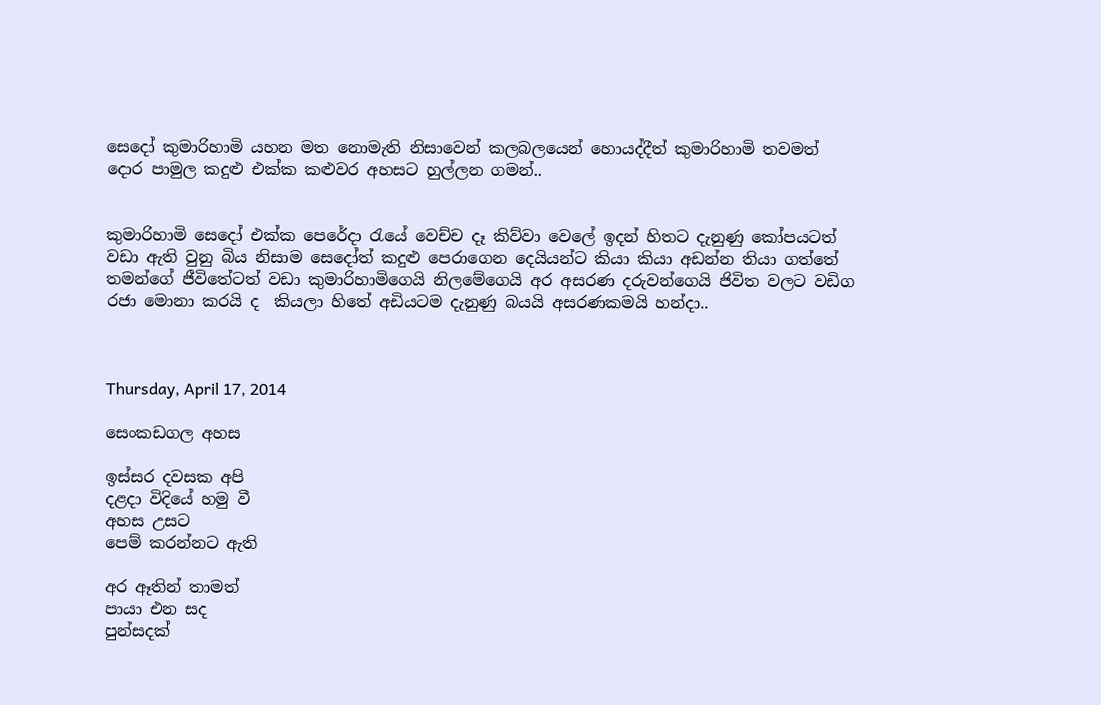සෙදෝ කුමාරිහාමි යහන මත නොමැති නිසාවෙන් කලබලයෙන් හොයද්දීත් කුමාරිහාමි තවමත් දොර පාමුල කදුළු එක්ක කළුවර අහසට හුල්ලන ගමන්..


කුමාරිහාමි සෙදෝ එක්ක පෙරේදා රැයේ වෙච්ච දෑ කිව්වා වෙලේ ඉදන් හිතට දැනුණු කෝපයටත් වඩා ඇති වුනු බිය නිසාම සෙදෝත් කදුළු පෙරාගෙන දෙයියන්ට කියා කියා අඩන්න තියා ගත්තේ තමන්ගේ ජීවිතේටත් වඩා කුමාරිහාමිගෙයි නිලමේගෙයි අර අසරණ දරුවන්ගෙයි ජිවිත වලට වඩිග රජා මොනා කරයි ද  කියලා හිතේ අඩියටම දැනුණු බයයි අසරණකමයි හන්දා..



Thursday, April 17, 2014

සෙංකඩගල අහස

ඉස්සර දවසක අපි
දළදා විදියේ හමු වී
අහස උසට
පෙම් කරන්නට ඇති

අර ඈතින් තාමත්
පායා එන සද
පුන්සදක්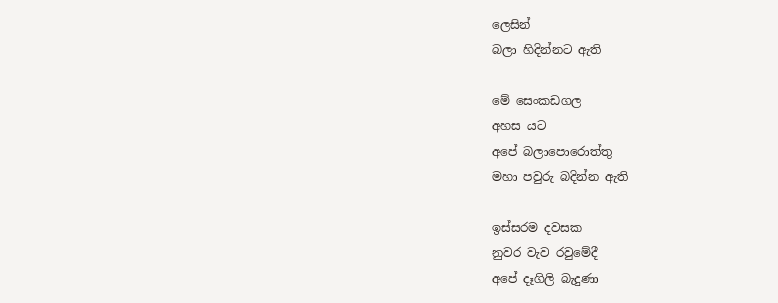ලෙසින්
බලා හිදින්නට ඇති

මේ සෙංකඩගල
අහස යට
අපේ බලාපොරොත්තු
මහා පවුරු බදින්න ඇති

ඉස්සරම දවසක
නුවර වැව රවුමේදී
අපේ දෑගිලි බැදුණා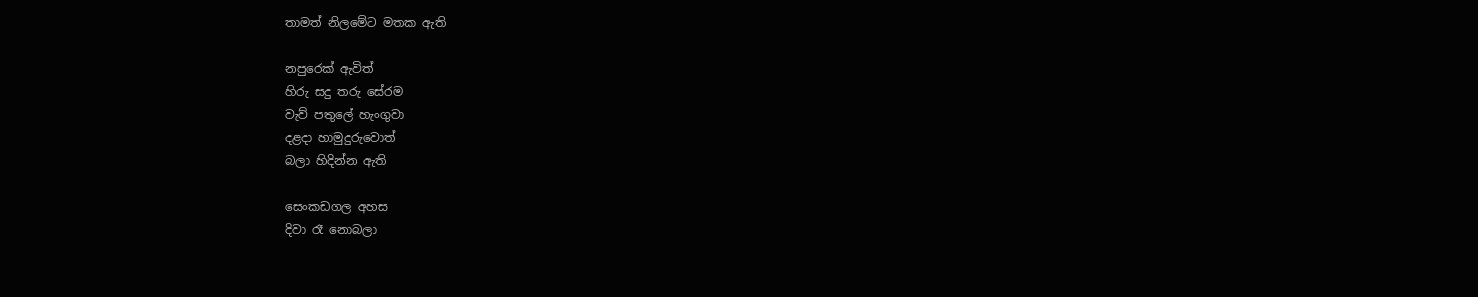තාමත් නිලමේට මතක ඇති

නපුරෙක් ඇවිත්
හිරු සදු තරු සේරම
වැව් පතුලේ හැංගුවා
දළදා හාමුදුරුවොත්
බලා හිදින්න ඇති

සෙංකඩගල අහස
දිවා රෑ නොබලා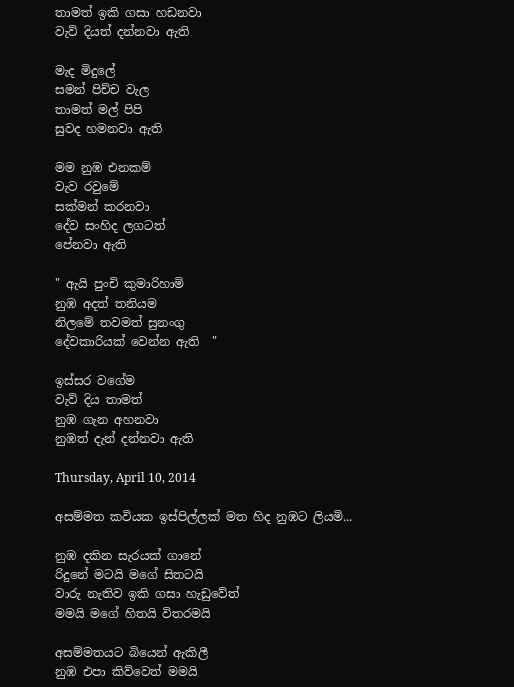තාමත් ඉකි ගසා හඩනවා
වැව් දියත් දන්නවා ඇති

මැද මිදුලේ
සමන් පිච්ච වැල
තාමත් මල් පිපි
සුවද හමනවා ඇති

මම නුඹ එනකම්
වැව රවුමේ
සක්මන් කරනවා
දේව සංහිද ලගටත්
පේනවා ඇති

" ඇයි පුංචි කුමාරිහාමි
නුඹ අදත් තනියම
නිලමේ තවමත් සුනංගු
දේවකාරියක් වෙන්න ඇති  "

ඉස්සර වගේම
වැව් දිය තාමත්
නුඹ ගැන අහනවා
නුඹත් දැන් දන්නවා ඇති

Thursday, April 10, 2014

අසම්මත කවියක ඉස්පිල්ලක් මත හිද නුඹට ලියමි...

නුඹ දකින සැරයක් ගානේ
රිදුනේ මටයි මගේ සිතටයි
වාරු නැතිව ඉකි ගසා හැඩුවේත්
මමයි මගේ හිතයි විතරමයි

අසම්මතයට බියෙන් ඇකිලී
නුඹ එපා කිව්වෙත් මමයි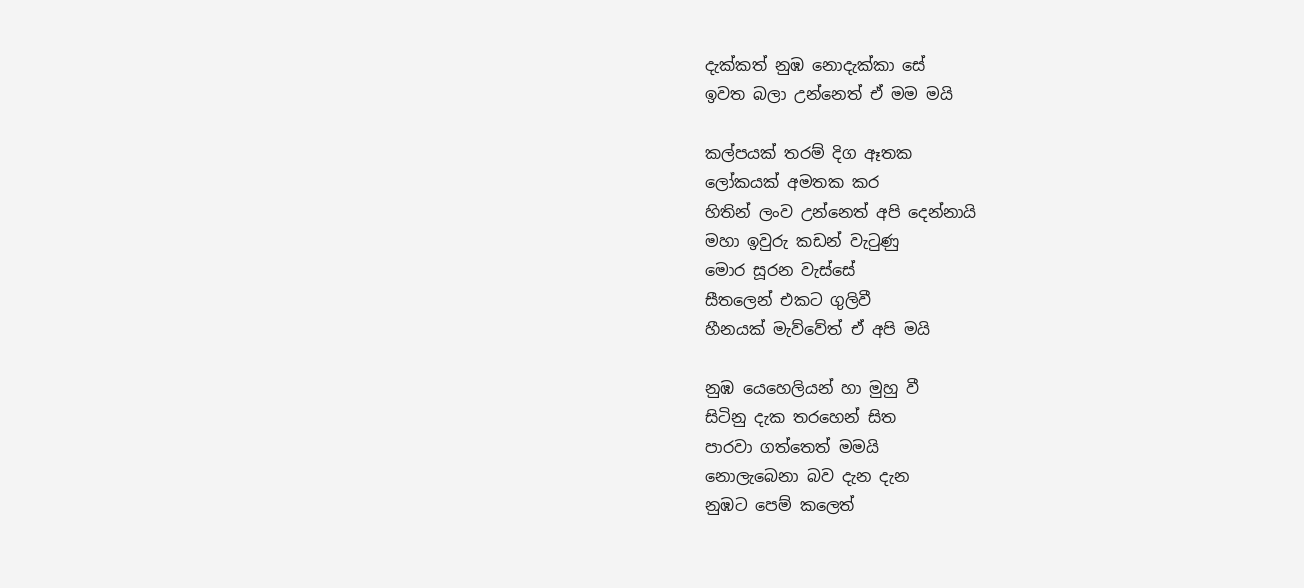දැක්කත් නුඹ නොදැක්කා සේ
ඉවත බලා උන්නෙත් ඒ මම මයි

කල්පයක් තරම් දිග ඈතක
ලෝකයක් අමතක කර
හිතින් ලංව උන්නෙත් අපි දෙන්නායි
මහා ඉවුරු කඩන් වැටුණු
මොර සූරන වැස්සේ
සීතලෙන් එකට ගුලිවී
හීනයක් මැව්වේත් ඒ අපි මයි

නුඹ යෙහෙලියන් හා මුහු වී
සිටිනු දැක තරහෙන් සිත
පාරවා ගත්තෙත් මමයි
නොලැබෙනා බව දැන දැන
නුඹට පෙම් කලෙත්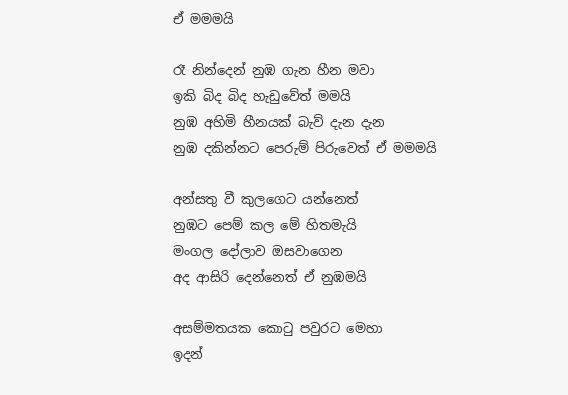ඒ මමමයි

රෑ නින්දෙන් නුඹ ගැන හීන මවා
ඉකි බිද බිද හැඩුවේත් මමයි
නුඹ අහිමි හීනයක් බැව් දැන දැන
නුඹ දකින්නට පෙරුම් පිරුවෙත් ඒ මමමයි

අන්සතු වී කුලගෙට යන්නෙත්
නුඹට පෙම් කල මේ හිතමැයි
මංගල දෝලාව ඔසවාගෙන
අද ආසිරි දෙන්නෙත් ඒ නුඹමයි

අසම්මතයක කොටු පවුරට මෙහා
ඉදන්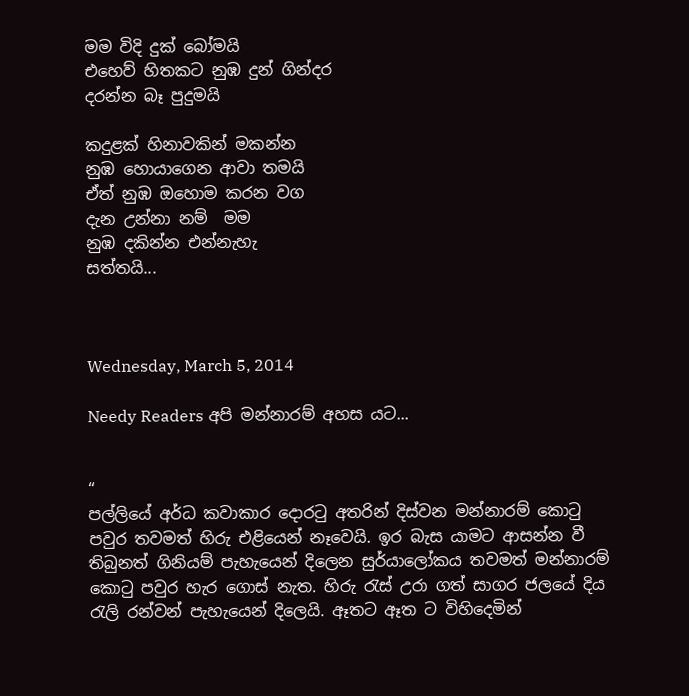මම විදි දුක් බෝමයි
එහෙව් හිතකට නුඹ දුන් ගින්දර
දරන්න බෑ පුදුමයි

කදුළක් හිනාවකින් මකන්න
නුඹ හොයාගෙන ආවා තමයි
ඒත් නුඹ ඔහොම කරන වග
දැන උන්නා නම්  මම
නුඹ දකින්න එන්නැහැ
සත්තයි...



Wednesday, March 5, 2014

Needy Readers අපි මන්නාරම් අහස යට...


“
පල්ලියේ අර්ධ කවාකාර දොරටු අතරින් දිස්වන මන්නාරම් කොටු පවුර තවමත් හිරු එළියෙන් නෑවෙයි. ඉර බැස යාමට ආසන්න වී තිබුනත් ගිනියම් පැහැයෙන් දිලෙන සුර්යාලෝකය තවමත් මන්නාරම් කොටු පවුර හැර ගොස් නැත. හිරු රැස් උරා ගත් සාගර ජලයේ දිය රැලි රන්වන් පැහැයෙන් දිලෙයි. ඈතට ඈත ට විහිදෙමින්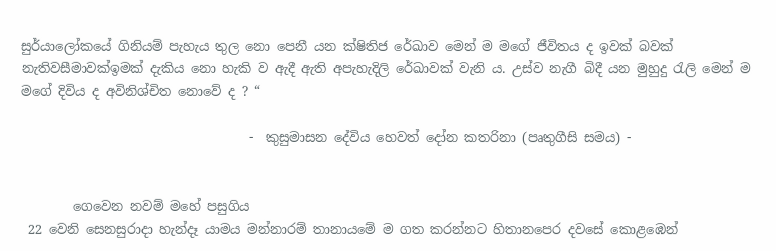සුර්යාලෝකයේ ගිනියම් පැහැය තුල නො පෙනී යන ක්ෂිතිජ රේඛාව මෙන් ම මගේ ජීවිතය ද ඉවක් බවක් නැතිවසීමාවක්ඉමක් දැකිය නො හැකි ව ඇදී ඇති අපැහැදිලි රේඛාවක් වැනි ය. උස්ව නැගී බිදී යන මුහුදු රැලි මෙන් ම මගේ දිවිය ද අවිනිශ්චිත නොවේ ද ? “

                                   -  කුසුමාසන දේවිය හෙවත් දෝන කතරිනා (පෘතුගීසි සමය) -


        ගෙවෙන නවම් මහේ පසුගිය
 22 වෙනි සෙනසුරාදා හැන්දෑ යාමය මන්නාරම් තානායමේ ම ගත කරන්නට හිතානපෙර දවසේ කොළඹෙන්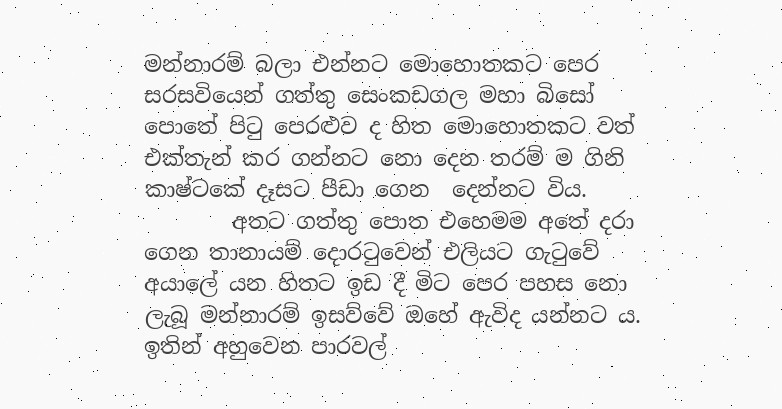මන්නාරම් බලා එන්නට මොහොතකට පෙර සරසවියෙන් ගත්තු සෙංකඩගල මහා බිසෝ පොතේ පිටු පෙරළුව ද හිත මොහොතකට වත් එක්තැන් කර ගන්නට නො දෙන තරම් ම ගිනි කාෂ්ටකේ දෑසට පීඩා ගෙන  දෙන්නට විය.
        අතට ගත්තු පොත එහෙමම අතේ දරා ගෙන තානායම් දොරටුවෙන් එලියට ගැටුවේ අයාලේ යන හිතට ඉඩ දී මිට පෙර පහස නො ලැබූ මන්නාරම් ඉසව්වේ ඔහේ ඇවිද යන්නට ය. ඉතින් අහුවෙන පාරවල්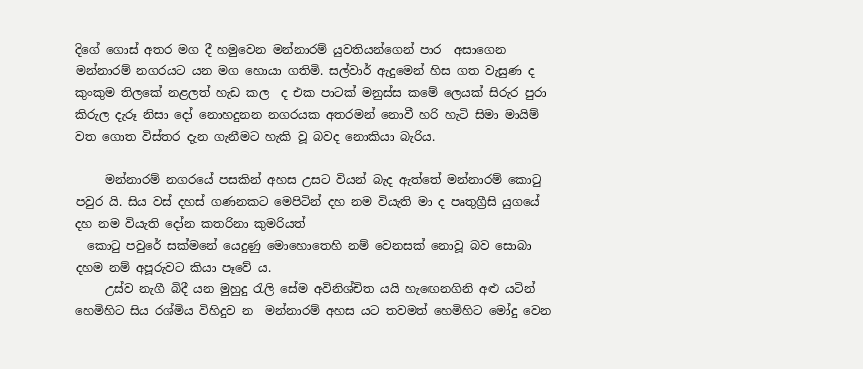දිගේ ගොස් අතර මග දී හමුවෙන මන්නාරම් යුවතියන්ගෙන් පාර  අසාගෙන මන්නාරම් නගරයට යන මග හොයා ගතිමි. සල්වාර් ඇදුමෙන් හිස ගත වැසුණ ද කුංකුම තිලකේ නළලත් හැඩ කල  ද එක පාටක් මනුස්ස කමේ ලෙයක් සිරුර පුරා කිරුල දැරූ නිසා දෝ නොහදුනන නගරයක අතරමන් නොවී හරි හැටි සිමා මායිම් වත ගොත විස්තර දැන ගැනීමට හැකි වූ බවද නොකියා බැරිය.

     මන්නාරම් නගරයේ පසකින් අහස උසට වියන් බැද ඇත්තේ මන්නාරම් කොටු පවුර යි. සිය වස් දහස් ගණනකට මෙපිටින් දහ නම වියැති මා ද පෘතුග්‍රීසි යුගයේ දහ නම වියැති දෝන කතරිනා කුමරියත්
  කොටු පවුරේ සක්මනේ යෙදුණු මොහොතෙහි නම් වෙනසක් නොවූ බව සොබා දහම නම් අපූරුවට කියා පෑවේ ය.
     උස්ව නැගී බිදී යන මුහුදු රැලි සේම අවිනිශ්චිත යයි හැඟෙනගිනි අළු යටින් හෙමිහිට සිය රශ්මිය විහිදුව න  මන්නාරම් අහස යට තවමත් හෙමිහිට මෝදු වෙන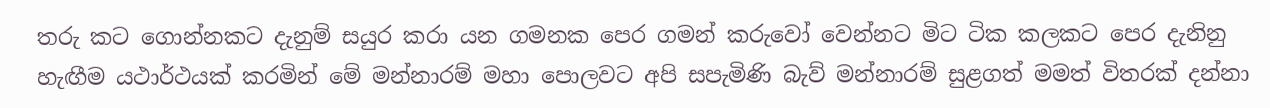තරු කට ගොන්නකට දැනුම් සයුර කරා යන ගමනක පෙර ගමන් කරුවෝ වෙන්නට මිට ටික කලකට පෙර දැනිනු හැඟීම යථාර්ථයක් කරමින් මේ මන්නාරම් මහා පොලවට අපි සපැමිණි බැව් මන්නාරම් සුළගත් මමත් විතරක් දන්නා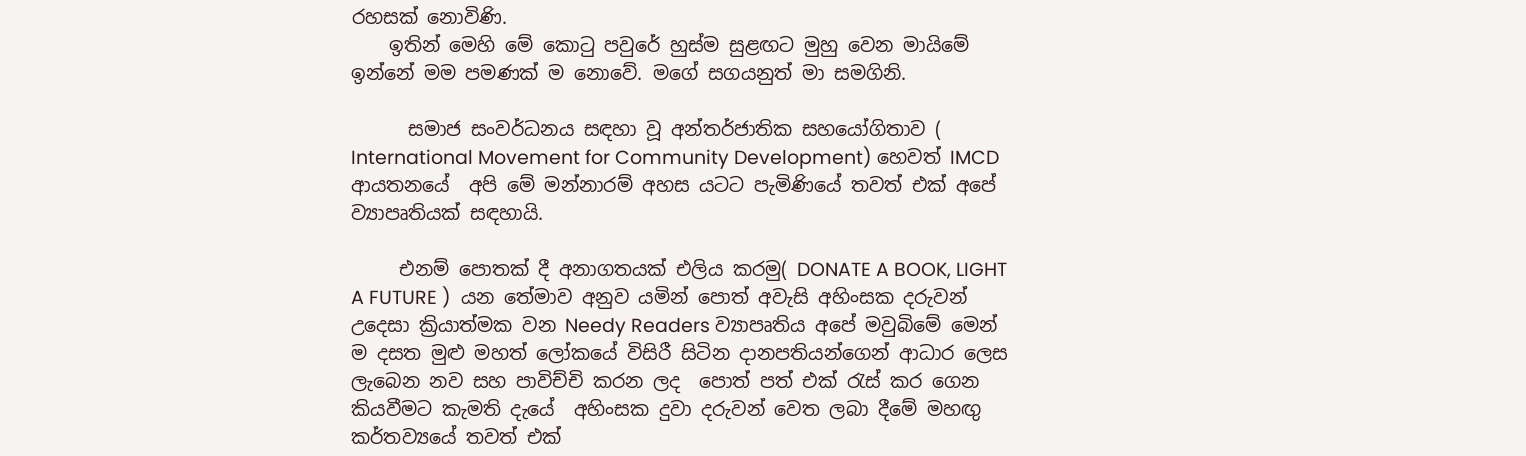රහසක් නොවිණි.
    ඉතින් මෙහි මේ කොටු පවුරේ හුස්ම සුළඟට මුහු වෙන මායිමේ ඉන්නේ මම පමණක් ම නොවේ. මගේ සගයනුත් මා සමගිනි.

      සමාජ සංවර්ධනය සඳහා වූ අන්තර්ජාතික සහයෝගිතාව (
International Movement for Community Development) හෙවත් IMCD ආයතනයේ  අපි මේ මන්නාරම් අහස යටට පැමිණියේ තවත් එක් අපේ ව්‍යාපෘතියක් සඳහායි.

     එනම් පොතක් දී අනාගතයක් එලිය කරමු( DONATE A BOOK, LIGHT A FUTURE )  යන තේමාව අනුව යමින් පොත් අවැසි අහිංසක දරුවන් උදෙසා ක්‍රියාත්මක වන Needy Readers ව්‍යාපෘතිය අපේ මවුබිමේ මෙන් ම දසත මුළු මහත් ලෝකයේ විසිරී සිටින දානපතියන්ගෙන් ආධාර ලෙස ලැබෙන නව සහ පාවිච්චි කරන ලද  පොත් පත් එක් රැස් කර ගෙන කියවීමට කැමති දැයේ  අහිංසක දුවා දරුවන් වෙත ලබා දීමේ මහඟු කර්තව්‍යයේ තවත් එක්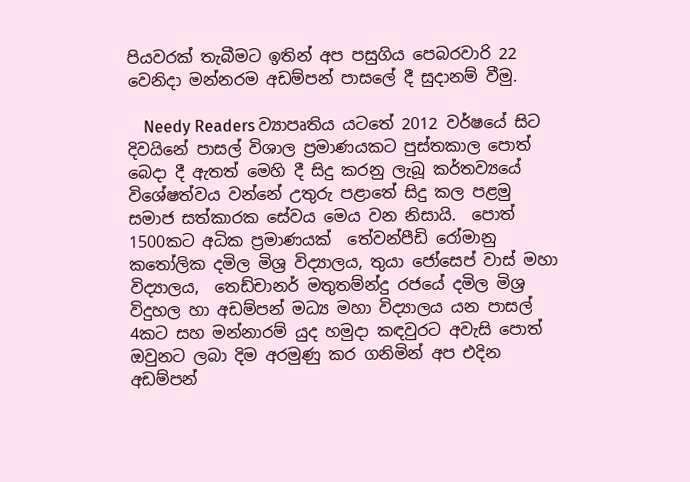පියවරක් තැබීමට ඉතින් අප පසුගිය පෙබරවාරි 22 වෙනිදා මන්නරම අඩම්පන් පාසලේ දී සුදානම් වීමු.

    Needy Readers ව්‍යාපෘතිය යටතේ 2012 වර්ෂයේ සිට දිවයිනේ පාසල් විශාල ප්‍රමාණයකට පුස්තකාල පොත් බෙදා දී ඇතත් මෙහි දී සිදු කරනු ලැබූ කර්තව්‍යයේ විශේෂත්වය වන්නේ උතුරු පළාතේ සිදු කල පළමු සමාජ සත්කාරක සේවය මෙය වන නිසායි.  පොත් 1500කට අධික ප්‍රමාණයක්  තේවන්පීඩි රෝමානු කතෝලික දමිල මිශ්‍ර විද්‍යාලය, තුයා ජෝසෙප් වාස් මහා විද්‍යාලය,  තෙඩ්චානර් මතුතම්න්දු රජයේ දමිල මිශ්‍ර විදුහල හා අඩම්පන් මධ්‍ය මහා විද්‍යාලය යන පාසල්  4කට සහ මන්නාරම් යුද හමුදා කඳවුරට අවැසි පොත්  ඔවුනට ලබා දිම අරමුණු කර ගනිමින් අප එදින අඩම්පන්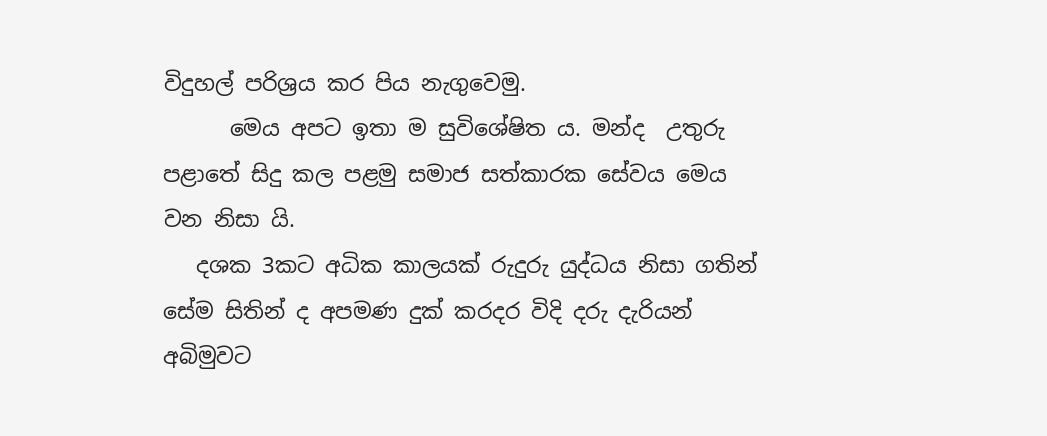විදුහල් පරිශ්‍රය කර පිය නැගුවෙමු.
      මෙය අපට ඉතා ම සුවිශේෂිත ය. මන්ද  උතුරු පළාතේ සිදු කල පළමු සමාජ සත්කාරක සේවය මෙය වන නිසා යි.
   දශක 3කට අධික කාලයක් රුදුරු යුද්ධය නිසා ගතින් සේම සිතින් ද අපමණ දුක් කරදර විදි දරු දැරියන් අබිමුවට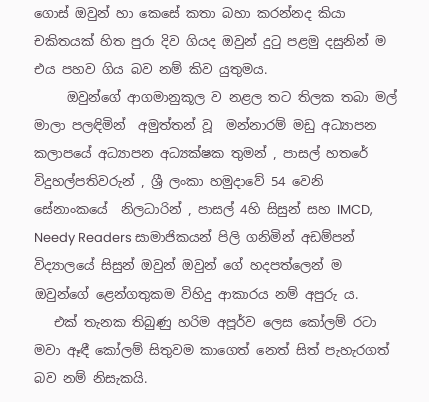ගොස් ඔවුන් හා කෙසේ කතා බහා කරන්නද කියා චකිතයක් හිත පුරා දිව ගියද ඔවුන් දුටු පළමු දසුනින් ම එය පහව ගිය බව නම් කිව යුතුමය.
     ඔවුන්ගේ ආගමානුකූල ව නළල තට තිලක තබා මල් මාලා පලඳිමින්  අමුත්තන් වූ  මන්නාරම් මඩු අධ්‍යාපන කලාපයේ අධ්‍යාපන අධ්‍යක්ෂක තුමන් , පාසල් හතරේ විදුහල්පතිවරුන් , ශ්‍රී ලංකා හමුදාවේ 54 වෙනි සේනාංකයේ  නිලධාරින් , පාසල් 4හි සිසුන් සහ IMCD, Needy Readers සාමාජිකයන් පිලි ගනිමින් අඩම්පන් විද්‍යාලයේ සිසුන් ඔවුන් ඔවුන් ගේ හදපත්ලෙන් ම ඔවුන්ගේ ළෙන්ගතුකම විහිදු ආකාරය නම් අපුරු ය.
   එක් තැනක තිබුණු හරිම අපූර්ව ලෙස කෝලම් රටා මවා ඈඳී කෝලම් සිතුවම කාගෙත් නෙත් සිත් පැහැරගත් බව නම් නිසැකයි.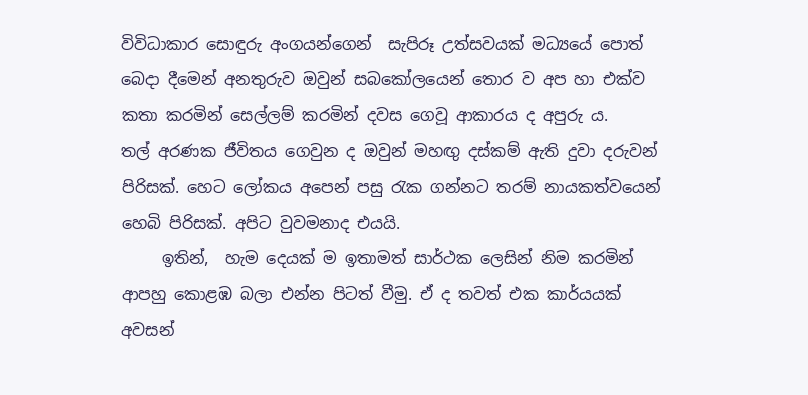විවිධාකාර සොඳුරු අංගයන්ගෙන්  සැපිරූ උත්සවයක් මධ්‍යයේ පොත් බෙදා දීමෙන් අනතුරුව ඔවුන් සබකෝලයෙන් තොර ව අප හා එක්ව කතා කරමින් සෙල්ලම් කරමින් දවස ගෙවූ ආකාරය ද අපුරු ය.
තල් අරණක ජීවිතය ගෙවුන ද ඔවුන් මහඟු දස්කම් ඇති දුවා දරුවන් පිරිසක්. හෙට ලෝකය අපෙන් පසු රැක ගන්නට තරම් නායකත්වයෙන් හෙබි පිරිසක්. අපිට වුවමනාද එයයි.
     ඉතින්,  හැම දෙයක් ම ඉතාමත් සාර්ථක ලෙසින් නිම කරමින් ආපහු කොළඹ බලා එන්න පිටත් වීමු. ඒ ද තවත් එක කාර්යයක් අවසන්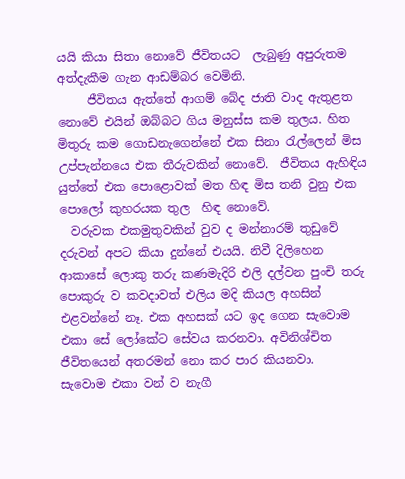යයි කියා සිතා නොවේ ජීවිතයට  ලැබුණු අපුරුතම අත්දැකීම ගැන ආඩම්බර වෙමිනි.
     ජීවිතය ඇත්තේ ආගම් බේද ජාති වාද ඇතුළත නොවේ එයින් ඔබ්බට ගිය මනුස්ස කම තුලය. හිත මිතුරු කම ගොඩනැගෙන්නේ එක සිනා රැල්ලෙන් මිස උප්පැන්නයෙ එක තීරුවකින් නොවේ.  ජීවිතය ඇහිඳිය යුත්තේ එක පොළොවක් මත හිඳ මිස තනි වුනු එක පොලෝ කුහරයක තුල  හිඳ නොවේ.
  වරුවක එකමුතුවකින් වුව ද මන්නාරම් තුඩුවේ දරුවන් අපට කියා දුන්නේ එයයි. නිවී දිලිහෙන ආකාසේ ලොකු තරු කණමැදිරි එලි දල්වන පුංචි තරු පොකුරු ව කවදාවත් එලිය මදි කියල අහසින් එළවන්නේ නෑ. එක අහසක් යට ඉද ගෙන සැවොම එකා සේ ලෝකේට සේවය කරනවා. අවිනිශ්චිත ජීවිතයෙන් අතරමන් නො කර පාර කියනවා.
සැවොම එකා වන් ව නැගී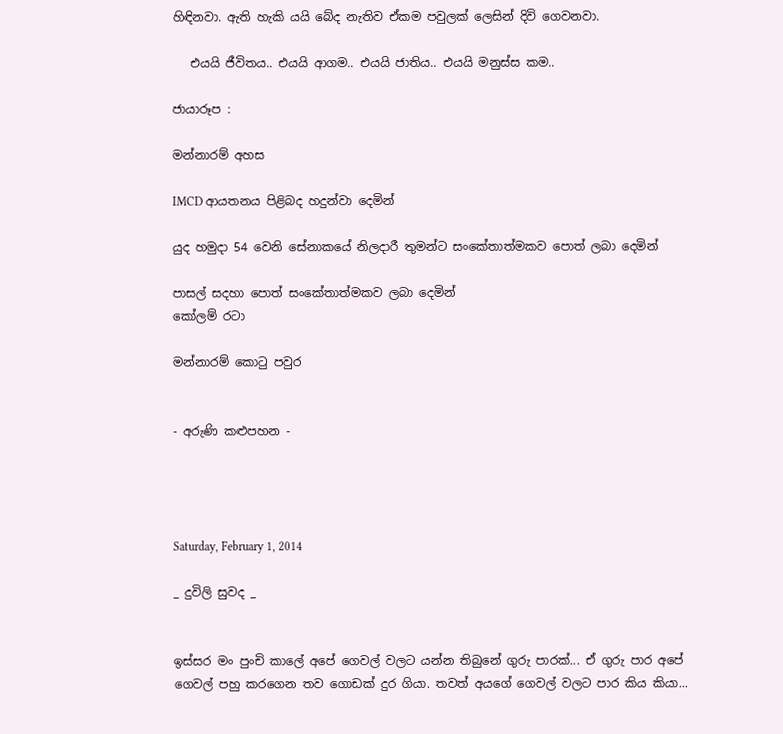හිඳිනවා. ඇති හැකි යයි බේද නැතිව ඒකම පවුලක් ලෙසින් දිවි ගෙවනවා.

   එයයි ජීවිතය.. එයයි ආගම.. එයයි ජාතිය.. එයයි මනුස්ස කම..

ජායාරූප :

මන්නාරම් අහස

IMCD ආයතනය පිළිබද හදුන්වා දෙමින්

යුද හමුදා 54 වෙනි සේනාකයේ නිලදාරී තුමන්ට සංකේතාත්මකව පොත් ලබා දෙමින්

පාසල් සදහා පොත් සංකේතාත්මකව ලබා දෙමින්
කෝලම් රටා

මන්නාරම් කොටු පවුර


- අරුණි කළුපහන -




Saturday, February 1, 2014

_ දුවිලි සුවද _


ඉස්සර මං පුංචි කාලේ අපේ ගෙවල් වලට යන්න තිබුනේ ගුරු පාරක්... ඒ ගුරු පාර අපේ ගෙවල් පහු කරගෙන තව ගොඩක් දුර ගියා. තවත් අයගේ ගෙවල් වලට පාර කිය කියා...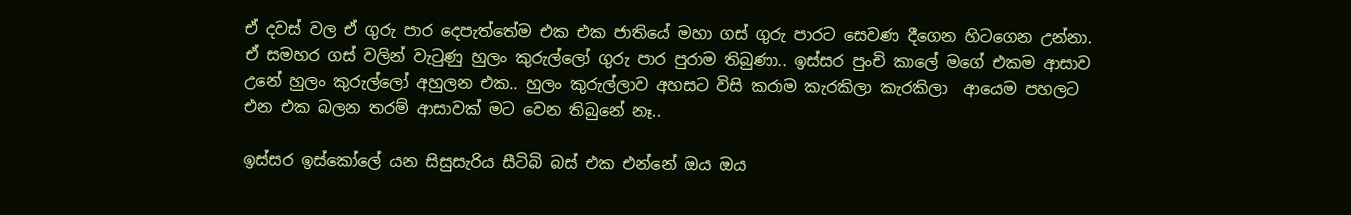ඒ දවස් වල ඒ ගුරු පාර දෙපැත්තේම එක එක ජාතියේ මහා ගස් ගුරු පාරට සෙවණ දීගෙන හිටගෙන උන්නා. ඒ සමහර ගස් වලින් වැටුණු හුලං කුරුල්ලෝ ගුරු පාර පුරාම තිබුණා.. ඉස්සර පුංචි කාලේ මගේ එකම ආසාව උනේ හුලං කුරුල්ලෝ අහුලන එක.. හුලං කුරුල්ලාව අහසට විසි කරාම කැරකිලා කැරකිලා  ආයෙම පහලට එන එක බලන තරම් ආසාවක් මට වෙන තිබුනේ නෑ..

ඉස්සර ඉස්කෝලේ යන සිසුසැරිය සීටිබි බස් එක එන්නේ ඔය ඔය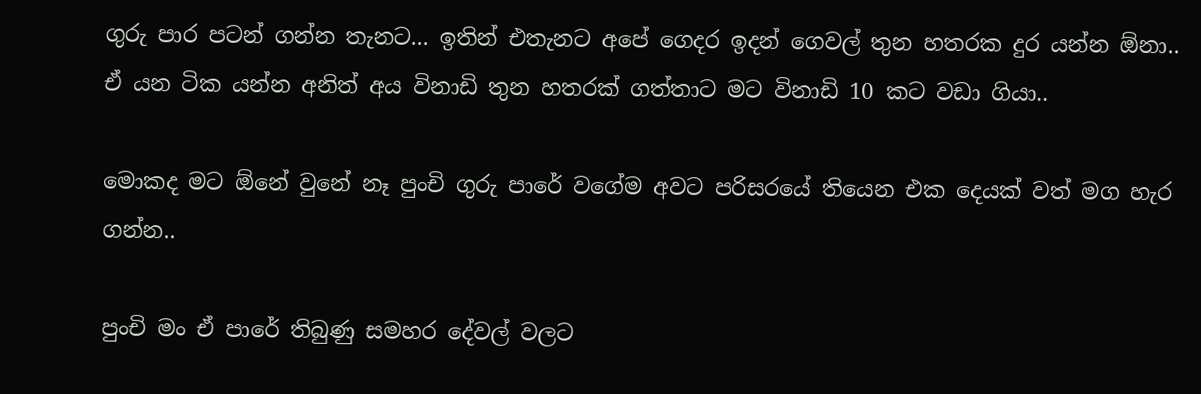ගුරු පාර පටන් ගන්න තැනට... ඉතින් එතැනට අපේ ගෙදර ඉදන් ගෙවල් තුන හතරක දුර යන්න ඕනා.. ඒ යන ටික යන්න අනිත් අය විනාඩි තුන හතරක් ගත්තාට මට විනාඩි 10 කට වඩා ගියා..

මොකද මට ඕනේ වුනේ නෑ පුංචි ගුරු පාරේ වගේම අවට පරිසරයේ තියෙන එක දෙයක් වත් මග හැර ගන්න..

පුංචි මං ඒ පාරේ තිබුණු සමහර දේවල් වලට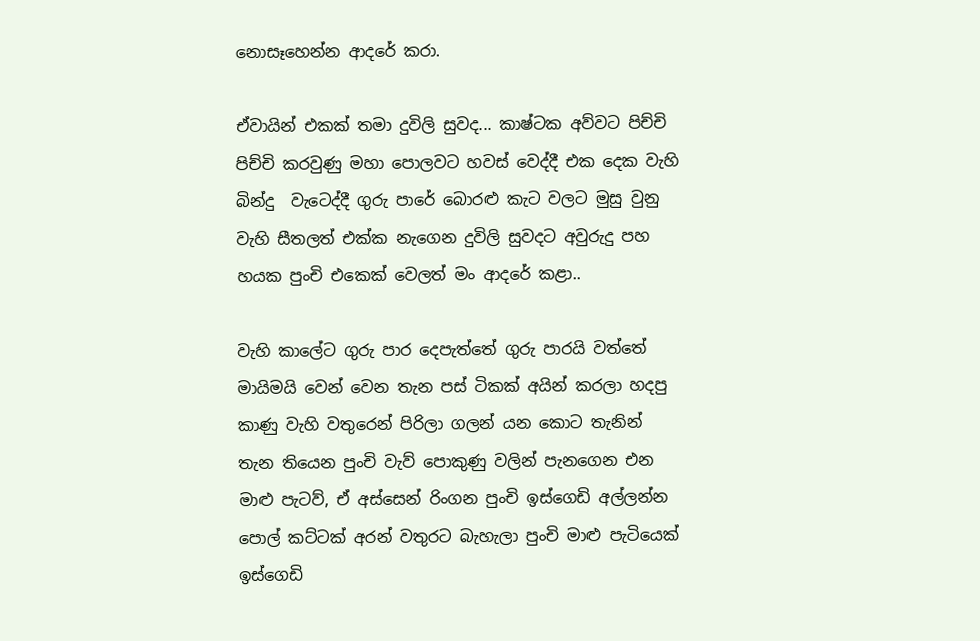නොසෑහෙන්න ආදරේ කරා.

ඒවායින් එකක් තමා දුවිලි සුවද... කාෂ්ටක අව්වට පිච්චි පිච්චි කරවුණු මහා පොලවට හවස් වෙද්දී එක දෙක වැහි බින්දු  වැටෙද්දී ගුරු පාරේ බොරළු කැට වලට මුසු වුනු වැහි සීතලත් එක්ක නැගෙන දුවිලි සුවදට අවුරුදු පහ හයක පුංචි එකෙක් වෙලත් මං ආදරේ කළා..

වැහි කාලේට ගුරු පාර දෙපැත්තේ ගුරු පාරයි වත්තේ මායිමයි වෙන් වෙන තැන පස් ටිකක් අයින් කරලා හදපු කාණු වැහි වතුරෙන් පිරිලා ගලන් යන කොට තැනින් තැන තියෙන පුංචි වැව් පොකුණු වලින් පැනගෙන එන මාළු පැටව්, ඒ අස්සෙන් රිංගන පුංචි ඉස්ගෙඩි අල්ලන්න පොල් කට්ටක් අරන් වතුරට බැහැලා පුංචි මාළු පැටියෙක් ඉස්ගෙඩි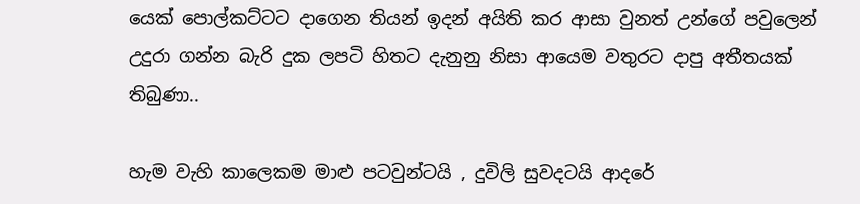යෙක් පොල්කට්ටට දාගෙන තියන් ඉදන් අයිති කර ආසා වුනත් උන්ගේ පවුලෙන් උදුරා ගන්න බැරි දුක ලපටි හිතට දැනුනු නිසා ආයෙම වතුරට දාපු අතීතයක් තිබුණා..

හැම වැහි කාලෙකම මාළු පටවුන්ටයි , දුවිලි සුවදටයි ආදරේ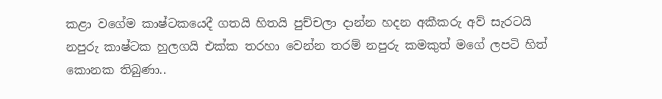කළා වගේම කාෂ්ටකයෙදී ගතයි හිතයි පුච්චලා දාන්න හදන අකීකරු අව් සැරටයි නපුරු කාෂ්ටක හුලගයි එක්ක තරහා වෙන්න තරම් නපුරු කමකුත් මගේ ලපටි හිත් කොනක තිබුණා..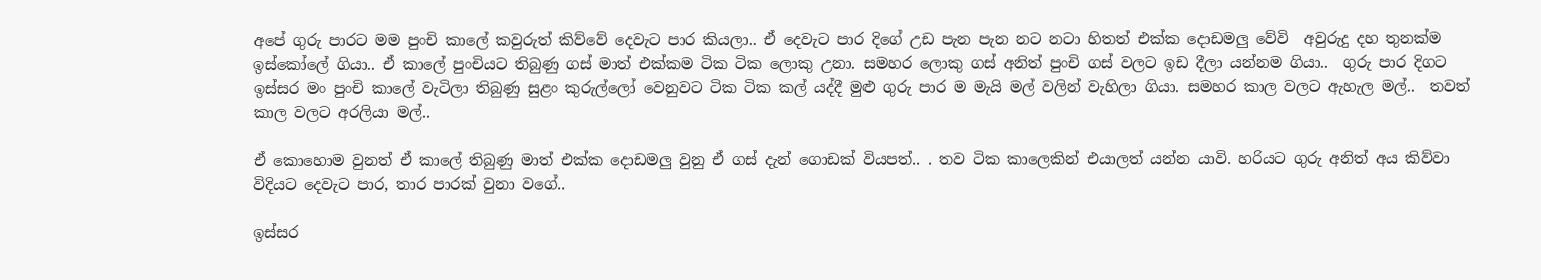අපේ ගුරු පාරට මම පුංචි කාලේ කවුරුත් කිව්වේ දෙවැට පාර කියලා.. ඒ දෙවැට පාර දිගේ උඩ පැන පැන නට නටා හිතත් එක්ක දොඩමලු වේවි  අවුරුදු දහ තුනක්ම ඉස්කෝලේ ගියා.. ඒ කාලේ පුංචියට තිබුණු ගස් මාත් එක්කම ටික ටික ලොකු උනා. සමහර ලොකු ගස් අනිත් පුංචි ගස් වලට ඉඩ දීලා යන්නම ගියා..  ගුරු පාර දිගට ඉස්සර මං පුංචි කාලේ වැටිලා තිබුණු සුළං කුරුල්ලෝ වෙනුවට ටික ටික කල් යද්දී මුළු ගුරු පාර ම මැයි මල් වලින් වැහිලා ගියා. සමහර කාල වලට ඇහැල මල්..  තවත් කාල වලට අරලියා මල්..

ඒ කොහොම වුනත් ඒ කාලේ තිබුණු මාත් එක්ක දොඩමලු වුනු ඒ ගස් දැන් ගොඩක් වියපත්.. . තව ටික කාලෙකින් එයාලත් යන්න යාවි. හරියට ගුරු අනිත් අය කිව්වා විදියට දෙවැට පාර, තාර පාරක් වුනා වගේ..

ඉස්සර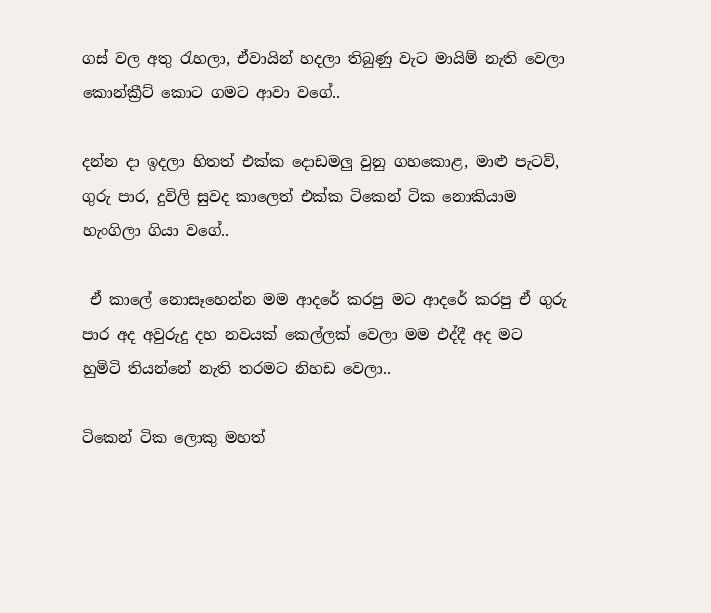ගස් වල අතු රැහලා, ඒවායින් හදලා තිබුණු වැට මායිම් නැති වෙලා කොන්ක්‍රීට් කොට ගමට ආවා වගේ..

දන්න දා ඉදලා හිතත් එක්ක දොඩමලු වුනු ගහකොළ, මාළු පැටව්, ගුරු පාර, දුවිලි සුවද කාලෙත් එක්ක ටිකෙන් ටික නොකියාම හැංගිලා ගියා වගේ..

 ඒ කාලේ නොසෑහෙන්න මම ආදරේ කරපු මට ආදරේ කරපු ඒ ගුරු පාර අද අවුරුදු දහ නවයක් කෙල්ලක් වෙලා මම එද්දී අද මට හුමිටි තියන්නේ නැති තරමට නිහඩ වෙලා..

ටිකෙන් ටික ලොකු මහත්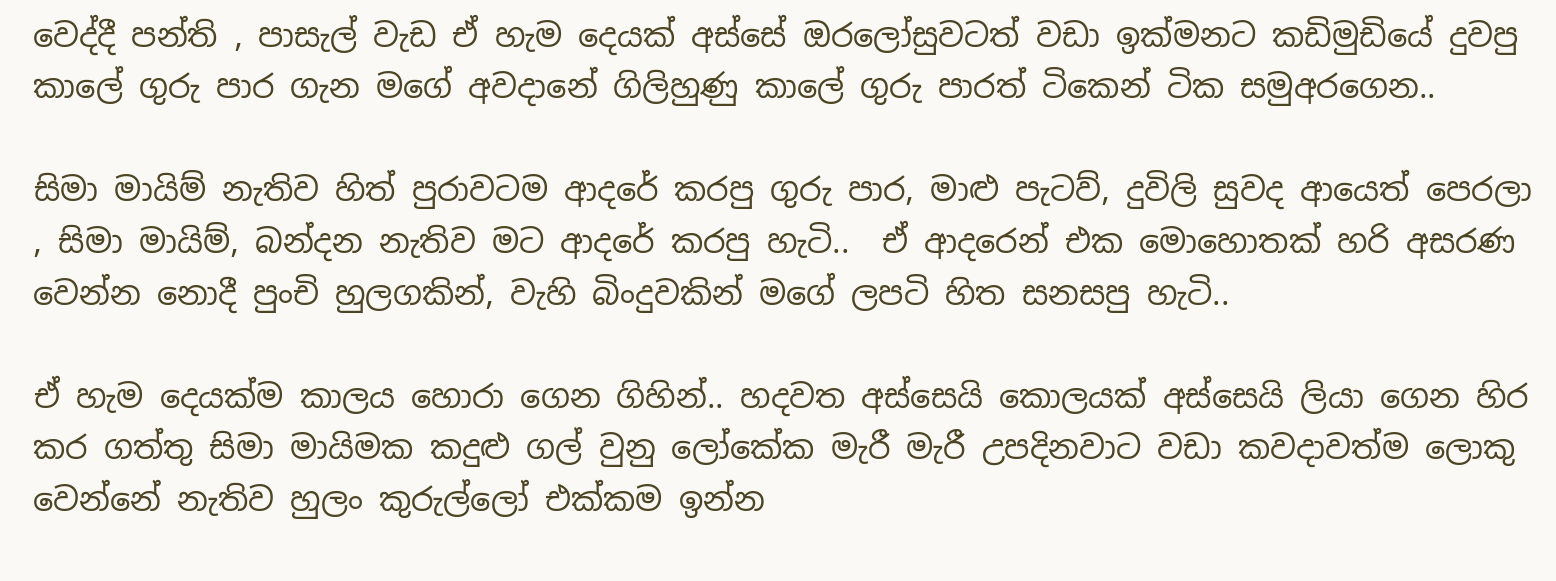වෙද්දී පන්ති , පාසැල් වැඩ ඒ හැම දෙයක් අස්සේ ඔරලෝසුවටත් වඩා ඉක්මනට කඩිමුඩියේ දුවපු කාලේ ගුරු පාර ගැන මගේ අවදානේ ගිලිහුණු කාලේ ගුරු පාරත් ටිකෙන් ටික සමුඅරගෙන..

සිමා මායිම් නැතිව හිත් පුරාවටම ආදරේ කරපු ගුරු පාර, මාළු පැටව්, දුවිලි සුවද ආයෙත් පෙරලා , සිමා මායිම්, බන්දන නැතිව මට ආදරේ කරපු හැටි..  ඒ ආදරෙන් එක මොහොතක් හරි අසරණ වෙන්න නොදී පුංචි හුලගකින්, වැහි බිංදුවකින් මගේ ලපටි හිත සනසපු හැටි..

ඒ හැම දෙයක්ම කාලය හොරා ගෙන ගිහින්.. හදවත අස්සෙයි කොලයක් අස්සෙයි ලියා ගෙන හිර කර ගත්තු සිමා මායිමක කදුළු ගල් වුනු ලෝකේක මැරී මැරී උපදිනවාට වඩා කවදාවත්ම ලොකු වෙන්නේ නැතිව හුලං කුරුල්ලෝ එක්කම ඉන්න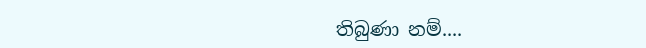තිබුණා නම්....